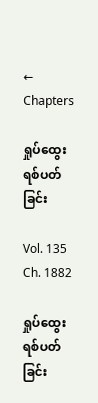← Chapters

ရှုပ်ထွေးရစ်ပတ်ခြင်း

Vol. 135 Ch. 1882

ရှုပ်ထွေးရစ်ပတ်ခြင်း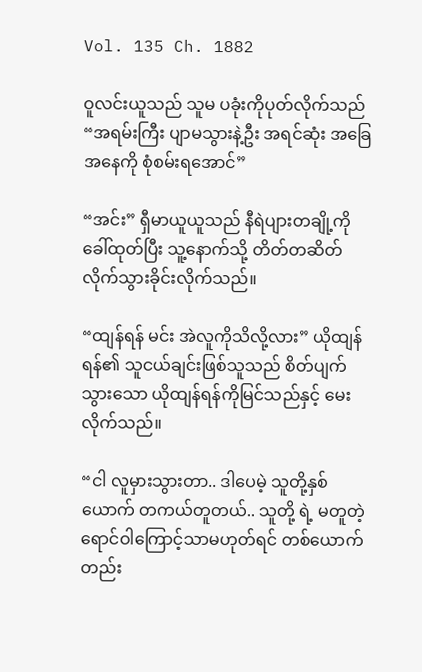Vol. 135 Ch. 1882

ဝူလင်းယူသည် သူမ ပခုံးကိုပုတ်လိုက်သည် “အရမ်းကြီး ပျာမသွားနဲ့ဦး အရင်ဆုံး အခြေအနေကို စုံစမ်းရအောင်”

“အင်း” ရှီမာယူယူသည် နီရဲပျားတချို့ကိုခေါ်ထုတ်ပြီး သူ့နောက်သို့ တိတ်တဆိတ်လိုက်သွားခိုင်းလိုက်သည်။

“ထျန်ရန် မင်း အဲလူကိုသိလို့လား” ယိုထျန်ရန်၏ သူငယ်ချင်းဖြစ်သူသည် စိတ်ပျက်သွားသော ယိုထျန်ရန်ကိုမြင်သည်နှင့် မေးလိုက်သည်။

“ငါ လူမှားသွားတာ.. ဒါပေမဲ့ သူတို့နှစ်ယောက် တကယ်တူတယ်.. သူတို့ ရဲ့ မတူတဲ့ရောင်ဝါကြောင့်သာမဟုတ်ရင် တစ်ယောက်တည်း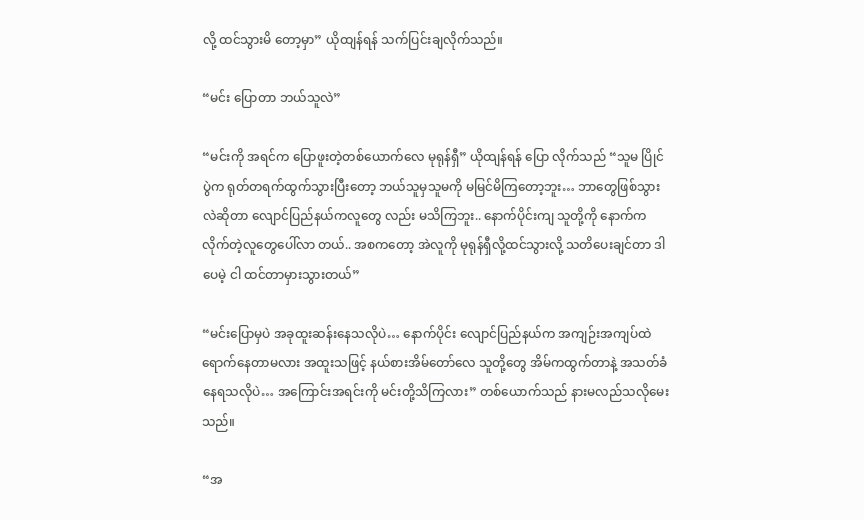လို့ ထင်သွားမိ တော့မှာ” ယိုထျန်ရန် သက်ပြင်းချလိုက်သည်။

“မင်း ပြောတာ ဘယ်သူလဲ”

“မင်းကို အရင်က ပြောဖူးတဲ့တစ်ယောက်လေ မုရုန်ရှီ” ယိုထျန်ရန် ပြော လိုက်သည် “သူမ ပြိုင်ပွဲက ရုတ်တရက်ထွက်သွားပြီးတော့ ဘယ်သူမှသူမကို မမြင်မိကြတော့ဘူး… ဘာတွေဖြစ်သွားလဲဆိုတာ လျောင်ပြည်နယ်ကလူတွေ လည်း မသိကြဘူး.. နောက်ပိုင်းကျ သူတို့ကို နောက်ကလိုက်တဲ့လူတွေပေါ်လာ တယ်.. အစကတော့ အဲလူကို မုရုန်ရှီလို့ထင်သွားလို့ သတိပေးချင်တာ ဒါပေမဲ့ ငါ ထင်တာမှားသွားတယ်”

“မင်းပြောမှပဲ အခုထူးဆန်းနေသလိုပဲ… နောက်ပိုင်း လျောင်ပြည်နယ်က အကျဉ်းအကျပ်ထဲရောက်နေတာမလား အထူးသဖြင့် နယ်စားအိမ်တော်လေ သူတို့တွေ အိမ်ကထွက်တာနဲ့ အသတ်ခံနေရသလိုပဲ… အကြောင်းအရင်းကို မင်းတို့သိကြလား” တစ်ယောက်သည် နားမလည်သလိုမေးသည်။

“အ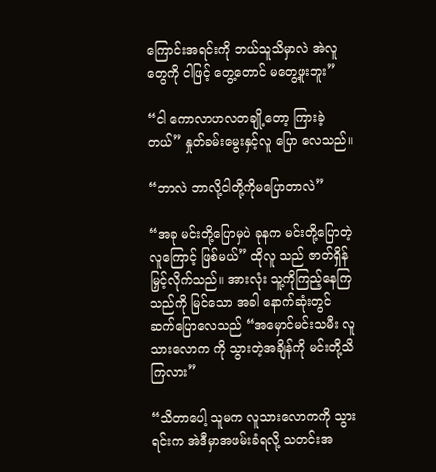ကြောင်းအရင်းကို ဘယ်သူသိမှာလဲ အဲလူတွေကို ငါဖြင့် တွေ့တောင် မတွေ့ဖူးဘူး”

“ငါ ကောလာဟလတချို့တော့ ကြားခဲ့တယ်” နှုတ်ခမ်းမွေးနှင့်လူ ပြော လေသည်။

“ဘာလဲ ဘာလို့ငါတို့ကိုမပြောတာလဲ”

“အခု မင်းတို့ပြောမှပဲ ခုနက မင်းတို့ပြောတဲ့လူကြောင့် ဖြစ်မယ်” ထိုလူ သည် ဇာတ်ရှိန်မြှင့်လိုက်သည်။ အားလုံး သူ့ကိုကြည့်နေကြသည်ကို မြင်သော အခါ နောက်ဆုံးတွင် ဆက်ပြောလေသည် “အမှောင်မင်းသမီး လူသားလောက ကို သွားတဲ့အချိန်ကို မင်းတို့သိကြလား”

“သိတာပေါ့ သူမက လူသားလောကကို သွားရင်းက အဲဒီမှာအဖမ်းခံရလို့ သတင်းအ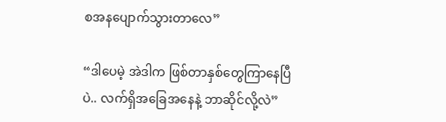စအနပျောက်သွားတာလေ”

“ဒါပေမဲ့ အဲဒါက ဖြစ်တာနှစ်တွေကြာနေပြီပဲ.. လက်ရှိအခြေအနေနဲ့ ဘာဆိုင်လို့လဲ”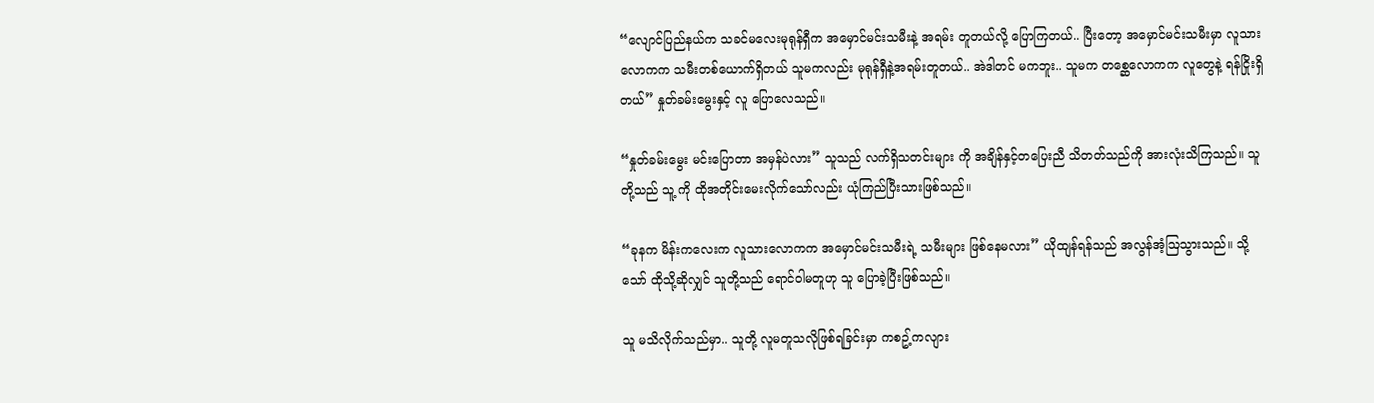“လျောင်ပြည်နယ်က သခင်မလေးမုရုန်ရှီက အမှောင်မင်းသမီးနဲ့ အရမ်း တူတယ်လို့ ပြောကြတယ်.. ပြီးတော့ အမှောင်မင်းသမီးမှာ လူသားလောကက သမီးတစ်ယောက်ရှိတယ် သူမကလည်း မုရုန်ရှီနဲ့အရမ်းတူတယ်.. အဲဒါတင် မကဘူး.. သူမက တစ္ဆေလောကက လူတွေနဲ့ ရန်ငြိုးရှိတယ်” နှုတ်ခမ်းမွေးနှင့် လူ ပြောလေသည်။

“နှုတ်ခမ်းမွေး မင်းပြောတာ အမှန်ပဲလား” သူသည် လက်ရှိသတင်းများ ကို အချိန်နှင့်တပြေးညီ သိတတ်သည်ကို အားလုံးသိကြသည်။ သူတို့သည် သူ့ ကို ထိုအတိုင်းမေးလိုက်သော်လည်း ယုံကြည်ပြီးသားဖြစ်သည်။

“ခုနက မိန်းကလေးက လူသားလောကက အမှောင်မင်းသမီးရဲ့ သမီးများ ဖြစ်နေမလား” ယိုထျန်ရန်သည် အလွန်အံ့ဩသွားသည်။ သို့သော် ထိုသို့ဆိုလျှင် သူတို့သည် ရောင်ဝါမတူဟု သူ ပြောခဲ့ပြီးဖြစ်သည်။

သူ မသိလိုက်သည်မှာ.. သူတို့ လူမတူသလိုဖြစ်ရခြင်းမှာ ကစဥ့်ကလျား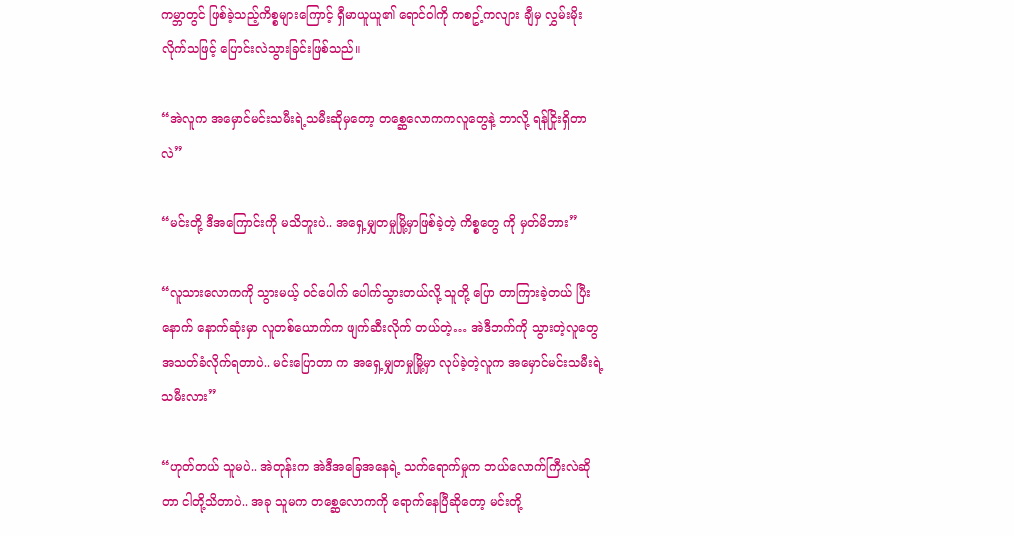ကမ္ဘာတွင် ဖြစ်ခဲ့သည့်ကိစ္စများကြောင့် ရှီမာယူယူ၏ ရောင်ဝါကို ကစဥ့်ကလျား ချီမှ လွှမ်းမိုးလိုက်သဖြင့် ပြောင်းလဲသွားခြင်းဖြစ်သည်။

“အဲလူက အမှောင်မင်းသမီးရဲ့သမီးဆိုမှတော့ တစ္ဆေလောကကလူတွေနဲ့ ဘာလို့ ရန်ငြိုးရှိတာလဲ”

“မင်းတို့ ဒီအကြောင်းကို မသိဘူးပဲ.. အရှေ့မျှတမှုမြို့မှာဖြစ်ခဲ့တဲ့ ကိစ္စတွေ ကို မှတ်မိဘား”

“လူသားလောကကို သွားမယ့် ဝင်ပေါက် ပေါက်သွားတယ်လို့ သူတို့ ပြော တာကြားခဲ့တယ် ပြီးနောက် နောက်ဆုံးမှာ လူတစ်ယောက်က ဖျက်ဆီးလိုက် တယ်တဲ့… အဲဒီဘက်ကို သွားတဲ့လူတွေ အသတ်ခံလိုက်ရတာပဲ.. မင်းပြောတာ က အရှေ့မျှတမှုမြို့မှာ လုပ်ခဲ့တဲ့လူက အမှောင်မင်းသမီးရဲ့သမီးလား”

“ဟုတ်တယ် သူမပဲ.. အဲတုန်းက အဲဒီအခြေအနေရဲ့ သက်ရောက်မှုက ဘယ်လောက်ကြီးလဲဆိုတာ ငါတို့သိတာပဲ.. အခု သူမက တစ္ဆေလောကကို ရောက်နေပြီဆိုတော့ မင်းတို့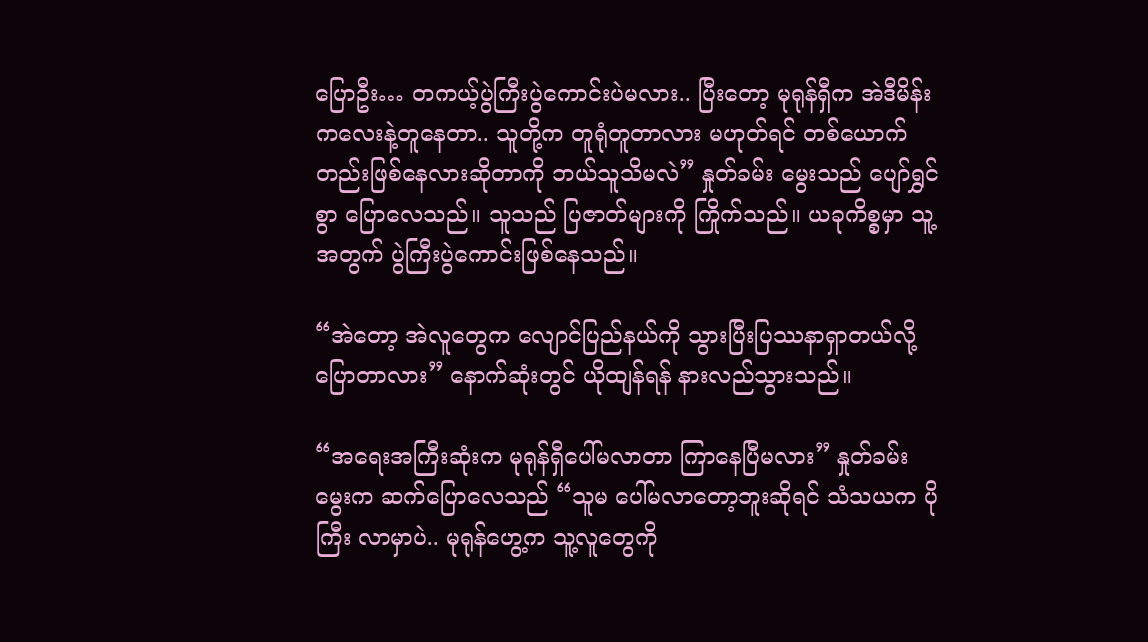ပြောဦး… တကယ့်ပွဲကြီးပွဲကောင်းပဲမလား.. ပြီးတော့ မုရုန်ရှီက အဲဒီမိန်းကလေးနဲ့တူနေတာ.. သူတို့က တူရုံတူတာလား မဟုတ်ရင် တစ်ယောက်တည်းဖြစ်နေလားဆိုတာကို ဘယ်သူသိမလဲ” နှုတ်ခမ်း မွေးသည် ပျော်ရွှင်စွာ ပြောလေသည်။ သူသည် ပြဇာတ်များကို ကြိုက်သည်။ ယခုကိစ္စမှာ သူ့အတွက် ပွဲကြီးပွဲကောင်းဖြစ်နေသည်။

“အဲတော့ အဲလူတွေက လျောင်ပြည်နယ်ကို သွားပြီးပြဿနာရှာတယ်လို့ ပြောတာလား” နောက်ဆုံးတွင် ယိုထျန်ရန် နားလည်သွားသည်။

“အရေးအကြီးဆုံးက မုရုန်ရှီပေါ်မလာတာ ကြာနေပြီမလား” နှုတ်ခမ်း မွေးက ဆက်ပြောလေသည် “သူမ ပေါ်မလာတော့ဘူးဆိုရင် သံသယက ပိုကြီး လာမှာပဲ.. မုရုန်ဟွေ့က သူ့လူတွေကို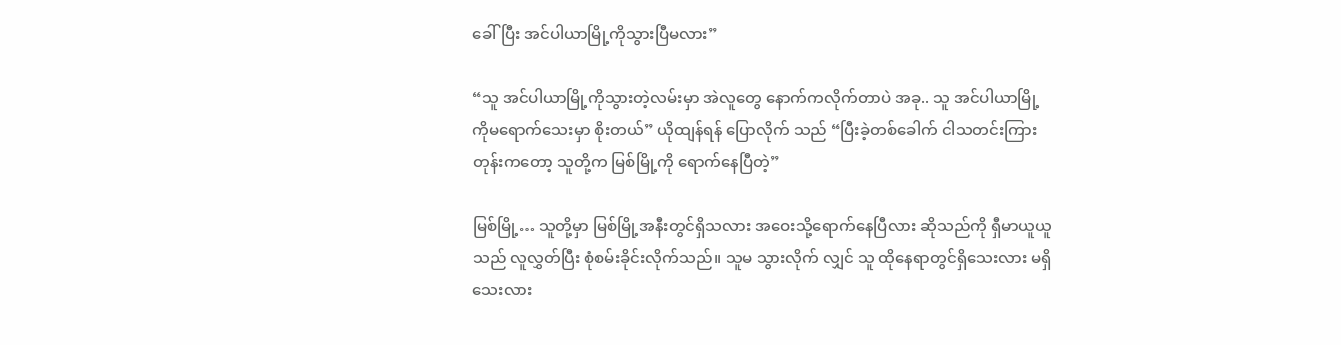ခေါ်ပြီး အင်ပါယာမြို့ကိုသွားပြီမလား”

“သူ အင်ပါယာမြို့ကိုသွားတဲ့လမ်းမှာ အဲလူတွေ နောက်ကလိုက်တာပဲ အခု.. သူ အင်ပါယာမြို့ကိုမရောက်သေးမှာ စိုးတယ်” ယိုထျန်ရန် ပြောလိုက် သည် “ပြီးခဲ့တစ်ခေါက် ငါသတင်းကြားတုန်းကတော့ သူတို့က မြစ်မြို့ကို ရောက်နေပြီတဲ့”

မြစ်မြို့… သူတို့မှာ မြစ်မြို့အနီးတွင်ရှိသလား အဝေးသို့ရောက်နေပြီလား ဆိုသည်ကို ရှီမာယူယူသည် လူလွှတ်ပြီး စုံစမ်းခိုင်းလိုက်သည်။ သူမ သွားလိုက် လျှင် သူ ထိုနေရာတွင်ရှိသေးလား မရှိသေးလား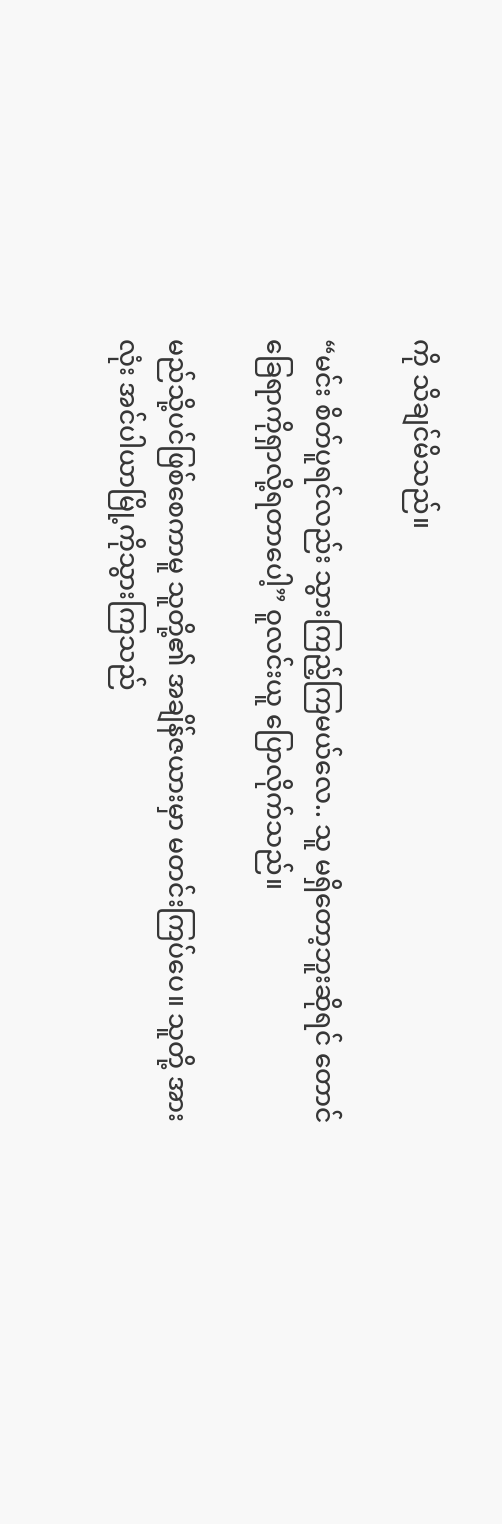ကို သိချင်မိသည်။

“မင်း စိတ်ပူရင်လည်း သွားကြည့်ကြမယ်လေ.. သူ မရှိတော့ဘူးဆိုရင် တောင် ခြေရာကိုရှာလို့ရတာပေါ့” ဝူလင်းယူ ပြောလိုက်သည်။

မည်သို့ပင်ဖြစ်စေကာမူ သူတို့၏ အချိန်ဇယားမှာ မတင်းကြပ်ပေ။ သူတို့ အားလုံး အင်ပါယာမြို့ကိုသွားကြသည်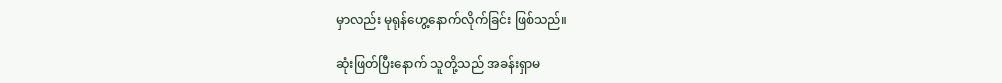မှာလည်း မုရုန်ဟွေ့နောက်လိုက်ခြင်း ဖြစ်သည်။

ဆုံးဖြတ်ပြီးနောက် သူတို့သည် အခန်းရှာမ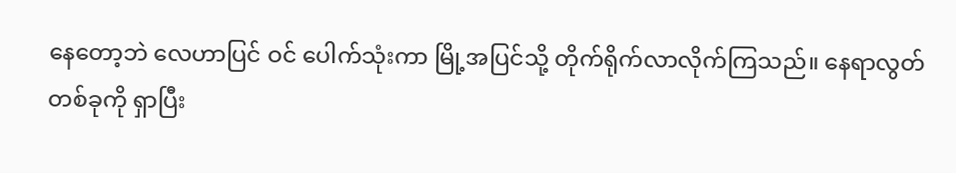နေတော့ဘဲ လေဟာပြင် ဝင် ပေါက်သုံးကာ မြို့အပြင်သို့ တိုက်ရိုက်လာလိုက်ကြသည်။ နေရာလွတ်တစ်ခုကို ရှာပြီး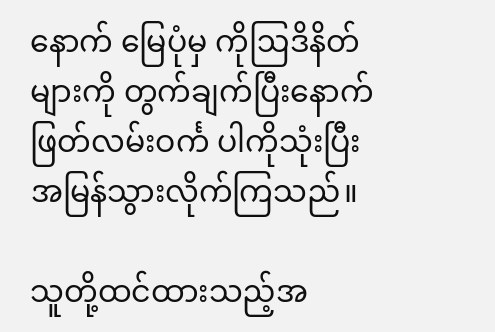နောက် မြေပုံမှ ကိုဩဒိနိတ်များကို တွက်ချက်ပြီးနောက် ဖြတ်လမ်းဝင်္က ပါကိုသုံးပြီး အမြန်သွားလိုက်ကြသည်။

သူတို့ထင်ထားသည့်အ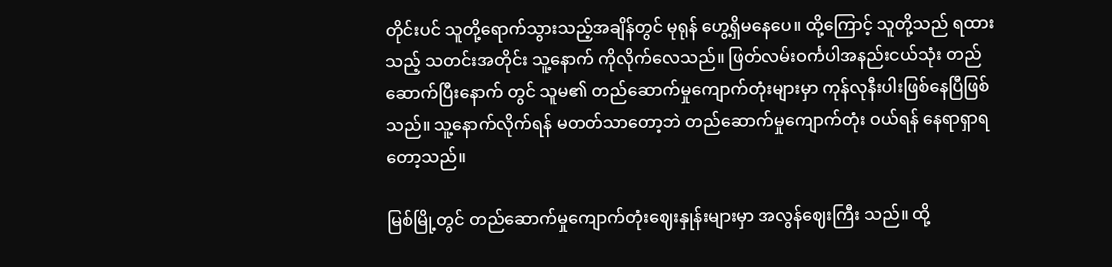တိုင်းပင် သူတို့ရောက်သွားသည့်အချိန်တွင် မုရုန် ဟွေ့ရှိမနေပေ။ ထို့ကြောင့် သူတို့သည် ရထားသည့် သတင်းအတိုင်း သူ့နောက် ကိုလိုက်လေသည်။ ဖြတ်လမ်းဝင်္ကပါအနည်းငယ်သုံး တည်ဆောက်ပြီးနောက် တွင် သူမ၏ တည်ဆောက်မှုကျောက်တုံးများမှာ ကုန်လုနီးပါးဖြစ်နေပြီဖြစ် သည်။ သူ့နောက်လိုက်ရန် မတတ်သာတော့ဘဲ တည်ဆောက်မှုကျောက်တုံး ဝယ်ရန် နေရာရှာရတော့သည်။

မြစ်မြို့တွင် တည်ဆောက်မှုကျောက်တုံးဈေးနှုန်းများမှာ အလွန်ဈေးကြီး သည်။ ထို့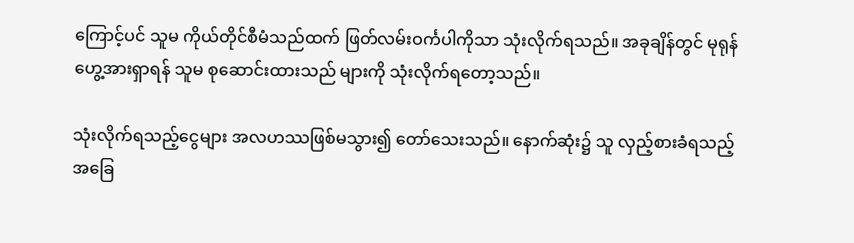ကြောင့်ပင် သူမ ကိုယ်တိုင်စီမံသည်ထက် ဖြတ်လမ်းဝင်္ကပါကိုသာ သုံးလိုက်ရသည်။ အခုချိန်တွင် မုရုန်ဟွေ့အားရှာရန် သူမ စုဆောင်းထားသည် များကို သုံးလိုက်ရတော့သည်။

သုံးလိုက်ရသည့်ငွေများ အလဟဿဖြစ်မသွား၍ တော်သေးသည်။ နောက်ဆုံး၌ သူ လှည့်စားခံရသည့် အခြေ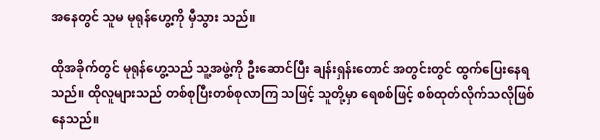အနေတွင် သူမ မုရုန်ဟွေ့ကို မှီသွား သည်။

ထိုအခိုက်တွင် မုရုန်ဟွေ့သည် သူ့အဖွဲ့ကို ဦးဆောင်ပြီး ချန်းရှန်းတောင် အတွင်းတွင် ထွက်ပြေးနေရသည်။ ထိုလူများသည် တစ်စုပြီးတစ်စုလာကြ သဖြင့် သူတို့မှာ ရေစစ်ဖြင့် စစ်ထုတ်လိုက်သလိုဖြစ်နေသည်။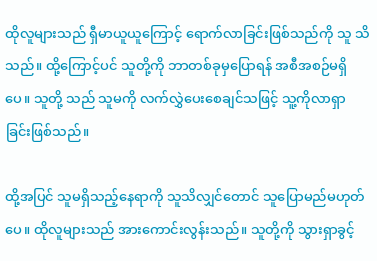ထိုလူများသည် ရှီမာယူယူကြောင့် ရောက်လာခြင်းဖြစ်သည်ကို သူ သိ သည်။ ထို့ကြောင့်ပင် သူတို့ကို ဘာတစ်ခုမှပြောရန် အစီအစဉ်မရှိပေ။ သူတို့ သည် သူမကို လက်လွှဲပေးစေချင်သဖြင့် သူ့ကိုလာရှာခြင်းဖြစ်သည်။

ထို့အပြင် သူမရှိသည့်နေရာကို သူသိလျှင်တောင် သူပြောမည်မဟုတ်ပေ။ ထိုလူများသည် အားကောင်းလွန်းသည်။ သူတို့ကို သွားရှာခွင့်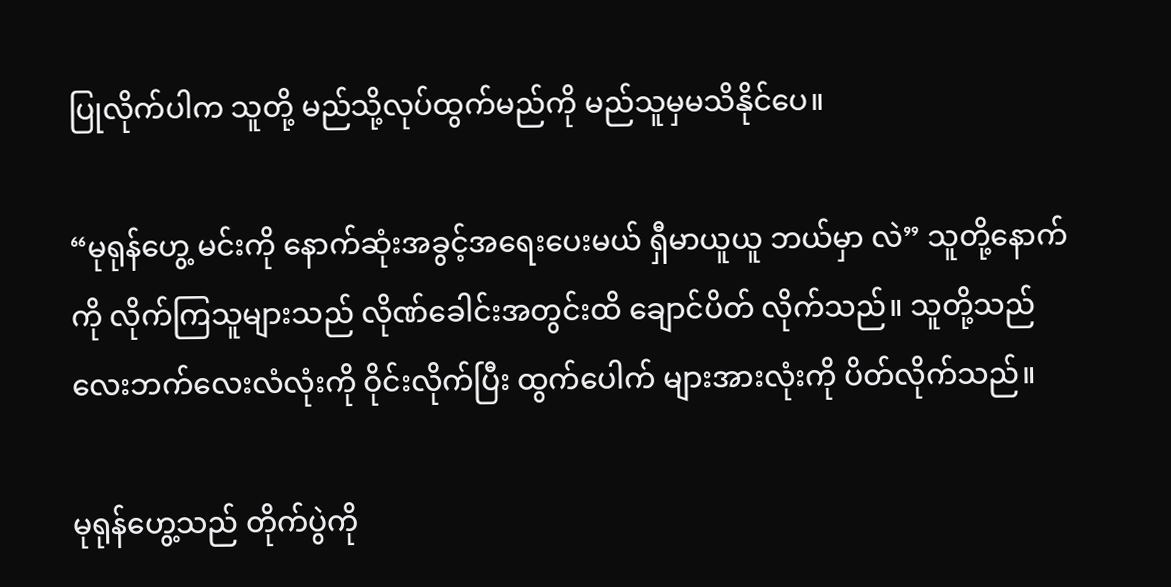ပြုလိုက်ပါက သူတို့ မည်သို့လုပ်ထွက်မည်ကို မည်သူမှမသိနိုင်ပေ။

“မုရုန်ဟွေ့ မင်းကို နောက်ဆုံးအခွင့်အရေးပေးမယ် ရှီမာယူယူ ဘယ်မှာ လဲ” သူတို့နောက်ကို လိုက်ကြသူများသည် လိုဏ်ခေါင်းအတွင်းထိ ချောင်ပိတ် လိုက်သည်။ သူတို့သည် လေးဘက်လေးလံလုံးကို ဝိုင်းလိုက်ပြီး ထွက်ပေါက် များအားလုံးကို ပိတ်လိုက်သည်။

မုရုန်ဟွေ့သည် တိုက်ပွဲကို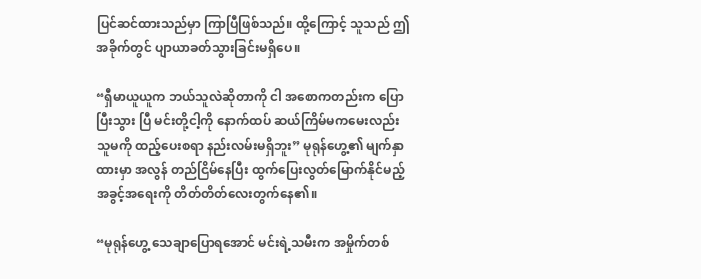ပြင်ဆင်ထားသည်မှာ ကြာပြီဖြစ်သည်။ ထို့ကြောင့် သူသည် ဤအခိုက်တွင် ပျာယာခတ်သွားခြင်းမရှိပေ။

“ရှီမာယူယူက ဘယ်သူလဲဆိုတာကို ငါ အစောကတည်းက ပြောပြီးသွား ပြီ မင်းတို့ငါ့ကို နောက်ထပ် ဆယ်ကြိမ်မကမေးလည်း သူမကို ထည့်ပေးစရာ နည်းလမ်းမရှိဘူး” မုရုန်ဟွေ့၏ မျက်နှာထားမှာ အလွန် တည်ငြိမ်နေပြီး ထွက်ပြေးလွတ်မြောက်နိုင်မည့် အခွင့်အရေးကို တိတ်တိတ်လေးတွက်နေ၏။

“မုရုန်ဟွေ့ သေချာပြောရအောင် မင်းရဲ့သမီးက အမှိုက်တစ်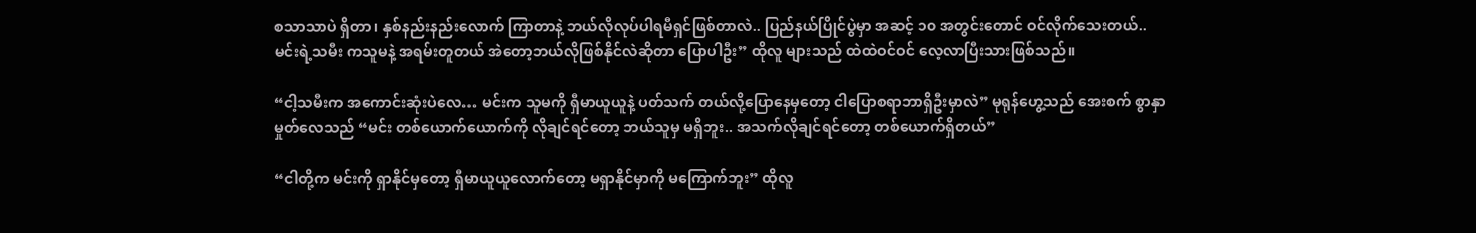စသာသာပဲ ရှိတာ၊ နှစ်နည်းနည်းလောက် ကြာတာနဲ့ ဘယ်လိုလုပ်ပါရမီရှင်ဖြစ်တာလဲ.. ပြည်နယ်ပြိုင်ပွဲမှာ အဆင့် ၁၀ အတွင်းတောင် ဝင်လိုက်သေးတယ်.. မင်းရဲ့သမီး ကသူမနဲ့ အရမ်းတူတယ် အဲတော့ဘယ်လိုဖြစ်နိုင်လဲဆိုတာ ပြောပါဦး” ထိုလူ များသည် ထဲထဲဝင်ဝင် လေ့လာပြီးသားဖြစ်သည်။

“ငါ့သမီးက အကောင်းဆုံးပဲလေ… မင်းက သူမကို ရှီမာယူယူနဲ့ ပတ်သက် တယ်လို့ပြောနေမှတော့ ငါပြောစရာဘာရှိဦးမှာလဲ” မုရုန်ဟွေ့သည် အေးစက် စွာနှာမှုတ်လေသည် “မင်း တစ်ယောက်ယောက်ကို လိုချင်ရင်တော့ ဘယ်သူမှ မရှိဘူး.. အသက်လိုချင်ရင်တော့ တစ်ယောက်ရှိတယ်”

“ငါတို့က မင်းကို ရှာနိုင်မှတော့ ရှီမာယူယူလောက်တော့ မရှာနိုင်မှာကို မကြောက်ဘူး” ထိုလူ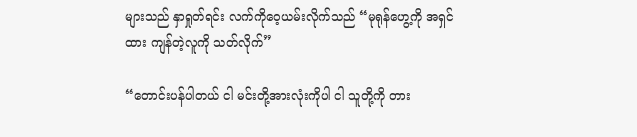များသည် နှာရှုတ်ရင်း လက်ကိုဝေ့ယမ်းလိုက်သည် “မုရုန်ဟွေ့ကို အရှင်ထား ကျန်တဲ့လူကို သတ်လိုက်”

“တောင်းပန်ပါတယ် ငါ မင်းတို့အားလုံးကိုပါ ငါ သူတို့ကို တား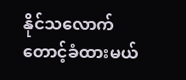နိုင်သလောက် တောင့်ခံထားမယ်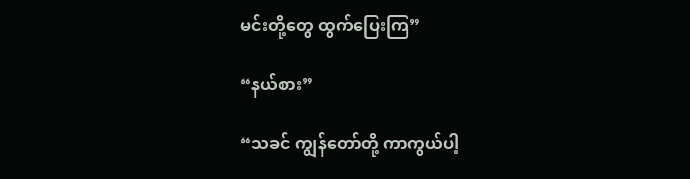မင်းတို့တွေ ထွက်ပြေးကြ”

“နယ်စား”

“သခင် ကျွန်တော်တို့ ကာကွယ်ပါ့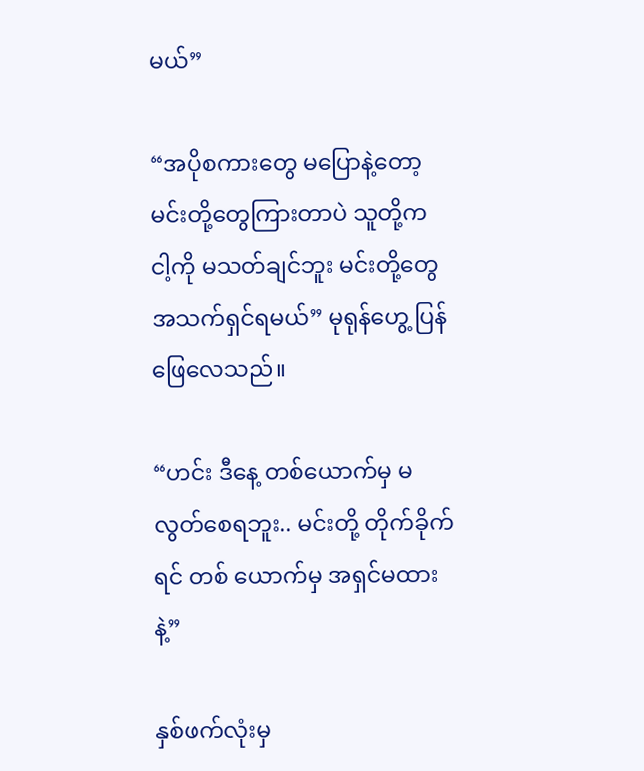မယ်”

“အပိုစကားတွေ မပြောနဲ့တော့ မင်းတို့တွေကြားတာပဲ သူတို့က ငါ့ကို မသတ်ချင်ဘူး မင်းတို့တွေ အသက်ရှင်ရမယ်” မုရုန်ဟွေ့ ပြန်ဖြေလေသည်။

“ဟင်း ဒီနေ့ တစ်ယောက်မှ မလွတ်စေရဘူး.. မင်းတို့ တိုက်ခိုက်ရင် တစ် ယောက်မှ အရှင်မထားနဲ့”

နှစ်ဖက်လုံးမှ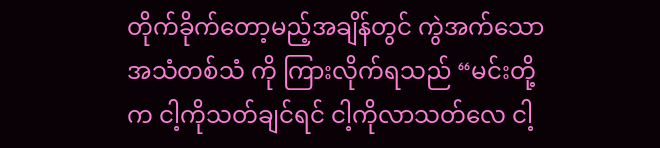တိုက်ခိုက်တော့မည့်အချိန်တွင် ကွဲအက်သောအသံတစ်သံ ကို ကြားလိုက်ရသည် “မင်းတို့က ငါ့ကိုသတ်ချင်ရင် ငါ့ကိုလာသတ်လေ ငါ့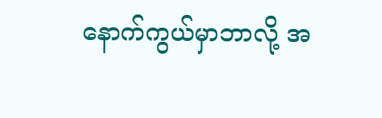နောက်ကွယ်မှာဘာလို့ အ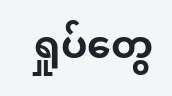ရှုပ်တွေ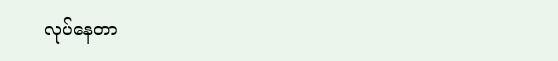လုပ်နေတာ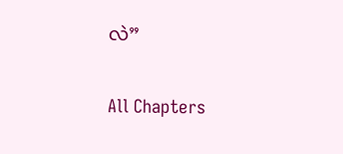လဲ”

All Chapters